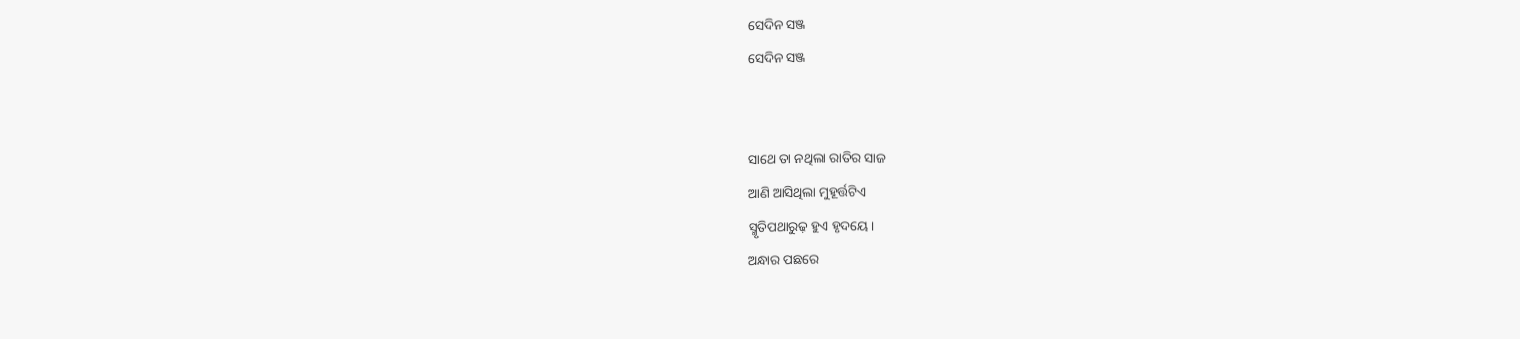ସେଦିନ ସଞ୍ଜ
ସେଦିନ ସଞ୍ଜ


ସାଥେ ତା ନଥିଲା ରାତିର ସାଜ
ଆଣି ଆସିଥିଲା ମୁହୂର୍ତ୍ତଟିଏ
ସ୍ମୃତିପଥାରୁଢ଼ ହୁଏ ହୃଦୟେ।
ଅନ୍ଧାର ପଛରେ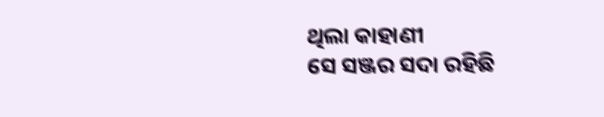ଥିଲା କାହାଣୀ
ସେ ସଞ୍ଜର ସଦା ରହିଛି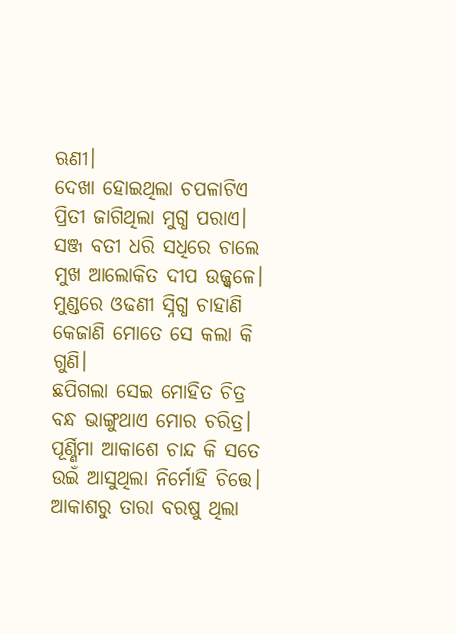ଋଣୀ।
ଦେଖା ହୋଇଥିଲା ଚପଳାଟିଏ
ପ୍ରିତୀ ଜାଗିଥିଲା ମୁଗ୍ଧ ପରାଏ।
ସଞ୍ଜ ବତୀ ଧରି ସଧିରେ ଚାଲେ
ମୁଖ ଆଲୋକିତ ଦୀପ ଉଜ୍ଜ୍ଵଳେ।
ମୁଣ୍ଡରେ ଓଢଣୀ ସ୍ନିଗ୍ଧ ଚାହାଣି
କେଜାଣି ମୋତେ ସେ କଲା କି ଗୁଣି।
ଛପିଗଲା ସେଇ ମୋହିତ ଚିତ୍ର
ବନ୍ଧ ଭାଙ୍ଗୁଥାଏ ମୋର ଚରିତ୍ର।
ପୂର୍ଣ୍ଣିମା ଆକାଶେ ଚାନ୍ଦ କି ସତେ
ଉଇଁ ଆସୁଥିଲା ନିର୍ମୋହି ଚିତ୍ତେ।
ଆକାଶରୁ ତାରା ବରଷୁ ଥିଲା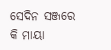ସେଦିନ ସଞ୍ଜରେ କି ମାୟା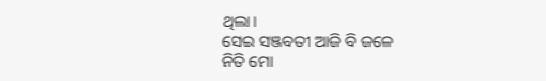ଥିଲା।
ସେଇ ସଞ୍ଜବତୀ ଆଜି ବି ଜଳେ
ନିତି ମୋ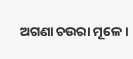ଅଗଣା ଚଉରା ମୂଳେ।